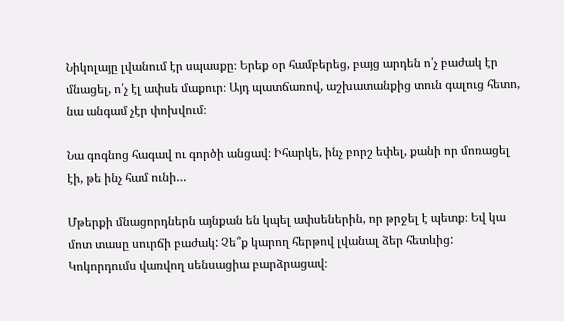Նիկոլայը լվանում էր սպասքը։ Երեք օր համբերեց, բայց արդեն ո՛չ բաժակ էր մնացել, ո՛չ էլ ափսե մաքուր։ Այդ պատճառով, աշխատանքից տուն գալուց հետո, նա անգամ չէր փոխվում։

Նա գոգնոց հագավ ու գործի անցավ։ Իհարկե, ինչ բորշ եփել, քանի որ մոռացել էի, թե ինչ համ ունի…

Մթերքի մնացորդներն այնքան են կպել ափսեներին, որ թրջել է պետք։ Եվ կա մոտ տասը սուրճի բաժակ: Չե՞ք կարող հերթով լվանալ ձեր հետևից: Կոկորդումս վառվող սենսացիա բարձրացավ։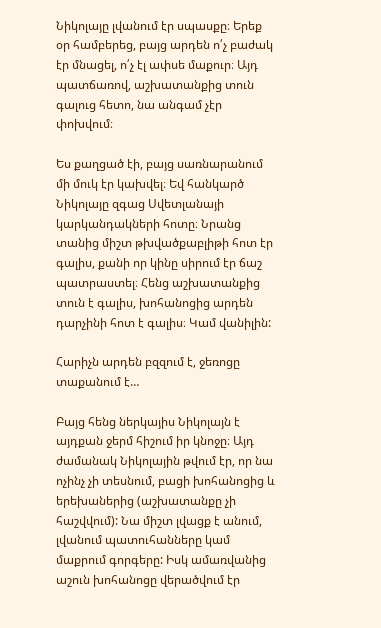Նիկոլայը լվանում էր սպասքը։ Երեք օր համբերեց, բայց արդեն ո՛չ բաժակ էր մնացել, ո՛չ էլ ափսե մաքուր։ Այդ պատճառով, աշխատանքից տուն գալուց հետո, նա անգամ չէր փոխվում։

Ես քաղցած էի, բայց սառնարանում մի մուկ էր կախվել։ Եվ հանկարծ Նիկոլայը զգաց Սվետլանայի կարկանդակների հոտը։ Նրանց տանից միշտ թխվածքաբլիթի հոտ էր գալիս, քանի որ կինը սիրում էր ճաշ պատրաստել։ Հենց աշխատանքից տուն է գալիս, խոհանոցից արդեն դարչինի հոտ է գալիս։ Կամ վանիլին:

Հարիչն արդեն բզզում է, ջեռոցը տաքանում է…

Բայց հենց ներկայիս Նիկոլայն է այդքան ջերմ հիշում իր կնոջը։ Այդ ժամանակ Նիկոլային թվում էր, որ նա ոչինչ չի տեսնում, բացի խոհանոցից և երեխաներից (աշխատանքը չի հաշվվում): Նա միշտ լվացք է անում, լվանում պատուհանները կամ մաքրում գորգերը: Իսկ ամառվանից աշուն խոհանոցը վերածվում էր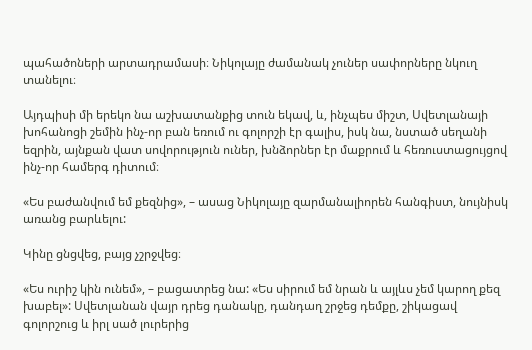պահածոների արտադրամասի։ Նիկոլայը ժամանակ չուներ սափորները նկուղ տանելու։

Այդպիսի մի երեկո նա աշխատանքից տուն եկավ, և, ինչպես միշտ, Սվետլանայի խոհանոցի շեմին ինչ-որ բան եռում ու գոլորշի էր գալիս, իսկ նա, նստած սեղանի եզրին, այնքան վատ սովորություն ուներ, խնձորներ էր մաքրում և հեռուստացույցով ինչ-որ համերգ դիտում։

«Ես բաժանվում եմ քեզնից», – ասաց Նիկոլայը զարմանալիորեն հանգիստ, նույնիսկ առանց բարևելու:

Կինը ցնցվեց, բայց չշրջվեց։

«Ես ուրիշ կին ունեմ», – բացատրեց նա: «Ես սիրում եմ նրան և այլևս չեմ կարող քեզ խաբել»: Սվետլանան վայր դրեց դանակը, դանդաղ շրջեց դեմքը, շիկացավ գոլորշուց և իրլ սած լուրերից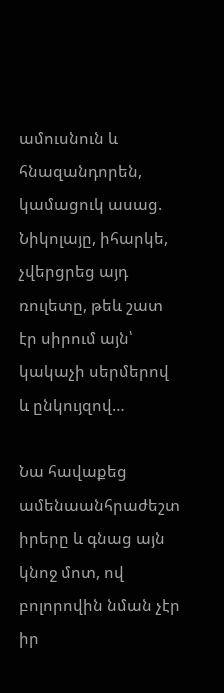ամուսնուն և հնազանդորեն, կամացուկ ասաց. Նիկոլայը, իհարկե, չվերցրեց այդ ռուլետը, թեև շատ էր սիրում այն՝ կակաչի սերմերով և ընկույզով…

Նա հավաքեց ամենաանհրաժեշտ իրերը և գնաց այն կնոջ մոտ, ով բոլորովին նման չէր իր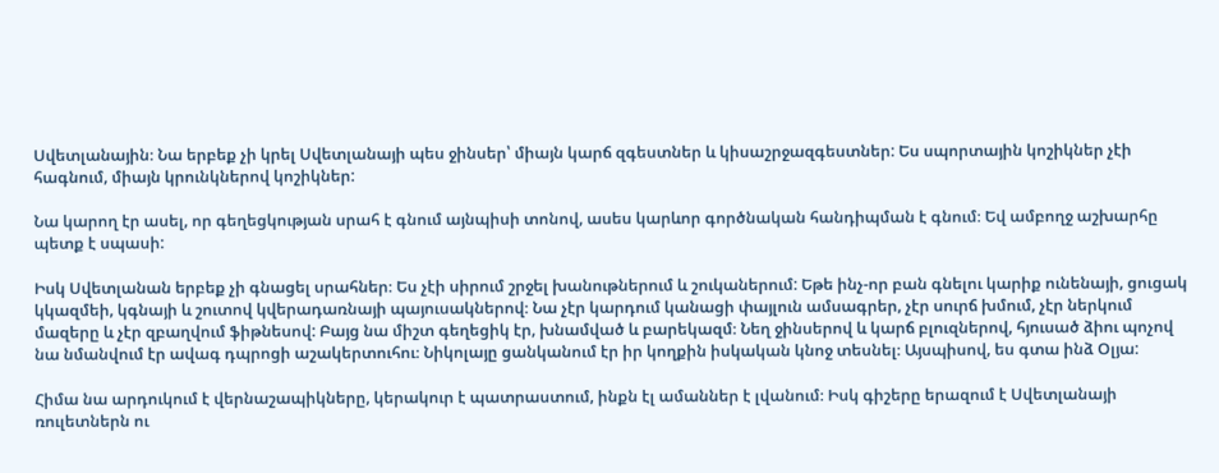Սվետլանային։ Նա երբեք չի կրել Սվետլանայի պես ջինսեր՝ միայն կարճ զգեստներ և կիսաշրջազգեստներ: Ես սպորտային կոշիկներ չէի հագնում, միայն կրունկներով կոշիկներ:

Նա կարող էր ասել, որ գեղեցկության սրահ է գնում այնպիսի տոնով, ասես կարևոր գործնական հանդիպման է գնում։ Եվ ամբողջ աշխարհը պետք է սպասի:

Իսկ Սվետլանան երբեք չի գնացել սրահներ։ Ես չէի սիրում շրջել խանութներում և շուկաներում: Եթե ինչ-որ բան գնելու կարիք ունենայի, ցուցակ կկազմեի, կգնայի և շուտով կվերադառնայի պայուսակներով։ Նա չէր կարդում կանացի փայլուն ամսագրեր, չէր սուրճ խմում, չէր ներկում մազերը և չէր զբաղվում ֆիթնեսով: Բայց նա միշտ գեղեցիկ էր, խնամված և բարեկազմ։ Նեղ ջինսերով և կարճ բլուզներով, հյուսած ձիու պոչով նա նմանվում էր ավագ դպրոցի աշակերտուհու։ Նիկոլայը ցանկանում էր իր կողքին իսկական կնոջ տեսնել։ Այսպիսով, ես գտա ինձ Օլյա:

Հիմա նա արդուկում է վերնաշապիկները, կերակուր է պատրաստում, ինքն էլ ամաններ է լվանում։ Իսկ գիշերը երազում է Սվետլանայի ռուլետներն ու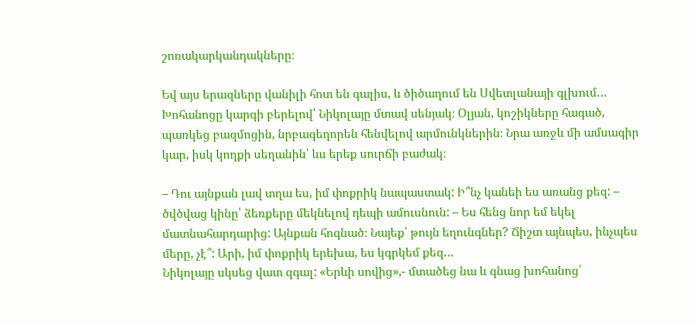շոռակարկանդակները։

Եվ այս երազները վանիլի հոտ են գալիս, և ծիծաղում են Սվետլանայի գլխում… Խոհանոցը կարգի բերելով՝ Նիկոլայը մտավ սենյակ։ Օլյան, կոշիկները հագած, պառկեց բազմոցին, նրբագեղորեն հենվելով արմունկներին։ Նրա առջև մի ամսագիր կար, իսկ կողքի սեղանին՝ ևս երեք սուրճի բաժակ։

– Դու այնքան լավ տղա ես, իմ փոքրիկ նապաստակ: Ի՞նչ կանեի ես առանց քեզ: – ծվծվաց կինը՝ ձեռքերը մեկնելով դեպի ամուսնուն: – Ես հենց նոր եմ եկել մատնահարդարից: Այնքան հոգնած։ Նայեք՝ թույն եղունգներ? Ճիշտ այնպես, ինչպես մերը, չէ՞: Արի, իմ փոքրիկ երեխա, ես կգրկեմ քեզ…
Նիկոլայը սկսեց վատ զգալ: «Երևի սովից»,- մտածեց նա և գնաց խոհանոց՝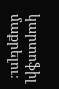կարտոֆիլ մաքրելու։